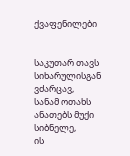ქვაფენილები


საკუთარ თავს სიხარულისგან ვძარცავ,
სანამ ოთახს ანათებს მუქი სიბნელე,
ის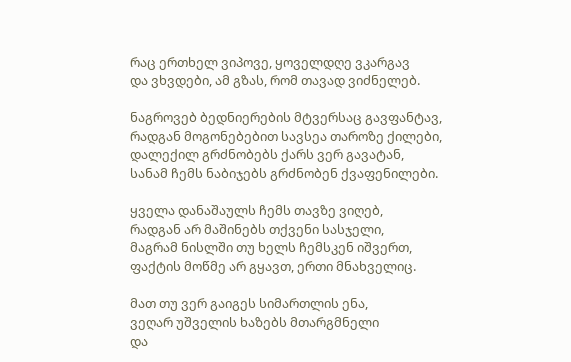რაც ერთხელ ვიპოვე, ყოველდღე ვკარგავ
და ვხვდები, ამ გზას, რომ თავად ვიძნელებ.

ნაგროვებ ბედნიერების მტვერსაც გავფანტავ,
რადგან მოგონებებით სავსეა თაროზე ქილები,
დალექილ გრძნობებს ქარს ვერ გავატან,
სანამ ჩემს ნაბიჯებს გრძნობენ ქვაფენილები.

ყველა დანაშაულს ჩემს თავზე ვიღებ,
რადგან არ მაშინებს თქვენი სასჯელი,
მაგრამ ნისლში თუ ხელს ჩემსკენ იშვერთ,
ფაქტის მოწმე არ გყავთ, ერთი მნახველიც.

მათ თუ ვერ გაიგეს სიმართლის ენა,
ვეღარ უშველის ხაზებს მთარგმნელი
და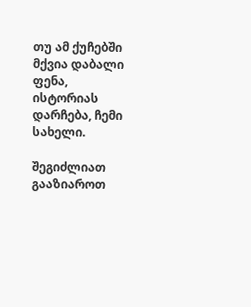თუ ამ ქუჩებში მქვია დაბალი ფენა,
ისტორიას დარჩება, ჩემი სახელი.

შეგიძლიათ გააზიაროთ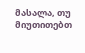მასალა, თუ მიუთითებთ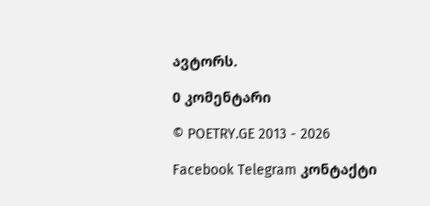ავტორს.

0 კომენტარი

© POETRY.GE 2013 - 2026

Facebook Telegram კონტაქტი